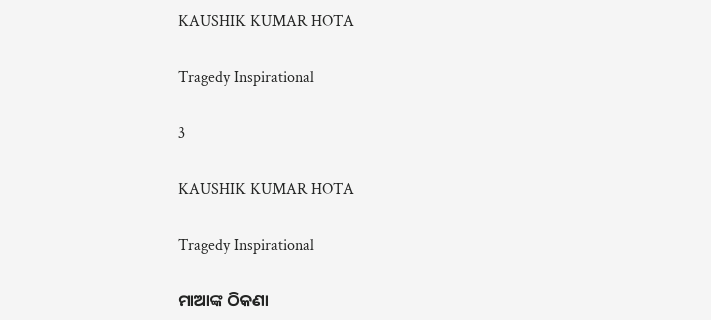KAUSHIK KUMAR HOTA

Tragedy Inspirational

3

KAUSHIK KUMAR HOTA

Tragedy Inspirational

ମାଆଙ୍କ ଠିକଣା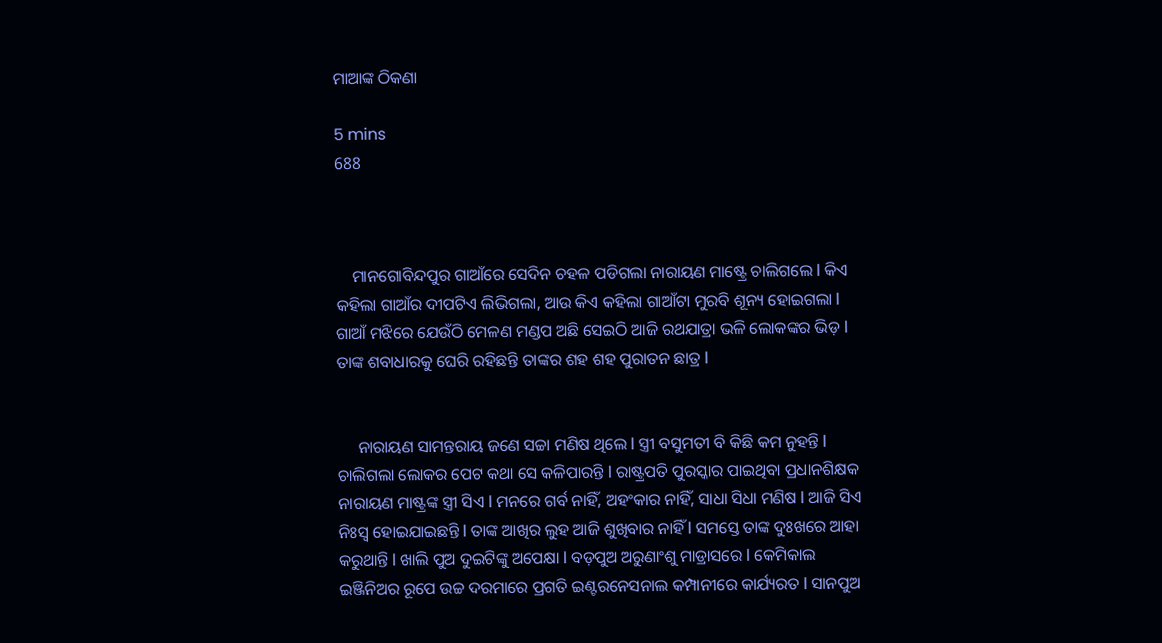ମାଆଙ୍କ ଠିକଣା

5 mins
688



    ମାନଗୋବିନ୍ଦପୁର ଗାଆଁରେ ସେଦିନ ଚହଳ ପଡିଗଲା ନାରାୟଣ ମାଷ୍ଟ୍ରେ ଚାଲିଗଲେ l କିଏ କହିଲା ଗାଆଁର ଦୀପଟିଏ ଲିଭିଗଲା, ଆଉ କିଏ କହିଲା ଗାଆଁଟା ମୁରବି ଶୂନ୍ୟ ହୋଇଗଲା l ଗାଆଁ ମଝିରେ ଯେଉଁଠି ମେଳଣ ମଣ୍ଡପ ଅଛି ସେଇଠି ଆଜି ରଥଯାତ୍ରା ଭଳି ଲୋକଙ୍କର ଭିଡ଼ l ତାଙ୍କ ଶବାଧାରକୁ ଘେରି ରହିଛନ୍ତି ତାଙ୍କର ଶହ ଶହ ପୁରାତନ ଛାତ୍ର l


     ନାରାୟଣ ସାମନ୍ତରାୟ ଜଣେ ସଚ୍ଚା ମଣିଷ ଥିଲେ l ସ୍ତ୍ରୀ ବସୁମତୀ ବି କିଛି କମ ନୁହନ୍ତି l ଚାଲିଗଲା ଲୋକର ପେଟ କଥା ସେ କଳିପାରନ୍ତି l ରାଷ୍ଟ୍ରପତି ପୁରସ୍କାର ପାଇଥିବା ପ୍ରଧାନଶିକ୍ଷକ ନାରାୟଣ ମାଷ୍ଟ୍ରଙ୍କ ସ୍ତ୍ରୀ ସିଏ l ମନରେ ଗର୍ବ ନାହିଁ, ଅହଂକାର ନାହିଁ, ସାଧା ସିଧା ମଣିଷ l ଆଜି ସିଏ ନିଃସ୍ଵ ହୋଇଯାଇଛନ୍ତି l ତାଙ୍କ ଆଖିର ଲୁହ ଆଜି ଶୁଖିବାର ନାହିଁ l ସମସ୍ତେ ତାଙ୍କ ଦୁଃଖରେ ଆହା କରୁଥାନ୍ତି l ଖାଲି ପୁଅ ଦୁଇଟିଙ୍କୁ ଅପେକ୍ଷା l ବଡ଼ପୁଅ ଅରୁଣାଂଶୁ ମାଡ୍ରାସରେ l କେମିକାଲ ଇଞ୍ଜିନିଅର ରୂପେ ଉଚ୍ଚ ଦରମାରେ ପ୍ରଗତି ଇଣ୍ଟରନେସନାଲ କମ୍ପାନୀରେ କାର୍ଯ୍ୟରତ l ସାନପୁଅ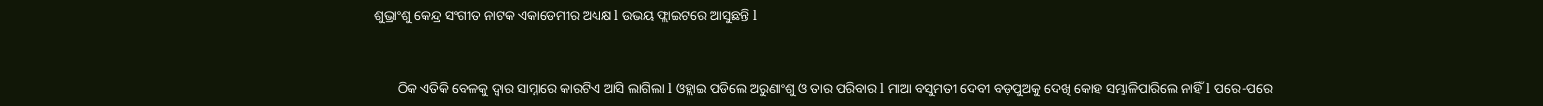ଶୁଭ୍ରାଂଶୁ କେନ୍ଦ୍ର ସଂଗୀତ ନାଟକ ଏକାଡେମୀର ଅଧ୍ୟକ୍ଷ l ଉଭୟ ଫ୍ଲାଇଟରେ ଆସୁଛନ୍ତି l


       ଠିକ ଏତିକି ବେଳକୁ ଦ୍ୱାର ସାମ୍ନାରେ କାରଟିଏ ଆସି ଲାଗିଲା l ଓହ୍ଲାଇ ପଡିଲେ ଅରୁଣାଂଶୁ ଓ ତାର ପରିବାର l ମାଆ ବସୁମତୀ ଦେବୀ ବଡ଼ପୁଅକୁ ଦେଖି କୋହ ସମ୍ଭାଳିପାରିଲେ ନାହିଁ l ପରେ-ପରେ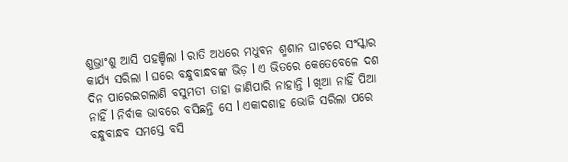ଶୁଭ୍ରାଂଶୁ ଆସି ପହଞ୍ଚିଲା l ରାତି ଅଧରେ ମଧୁବନ ଶ୍ମଶାନ ଘାଟରେ ସଂସ୍କାର କାର୍ଯ୍ୟ ସରିଲା l ଘରେ ବନ୍ଧୁବାନ୍ଧବଙ୍କ ଭିଡ଼ l ଏ ଭିତରେ କେତେବେଳେ ଦଶ ଦିନ ପାରେଇଗଲାଣି ବସୁମତୀ ତାହା ଜାଣିପାରି ନାହାନ୍ତି l ଖିଆ ନାହିଁ ପିଆ ନାହିଁ l ନିର୍ବାକ ଭାବରେ ବସିଛନ୍ତି ସେ l ଏକାଦଶାହ ଭୋଜି ସରିଲା ପରେ ବନ୍ଧୁବାନ୍ଧବ ସମସ୍ତେ ବସି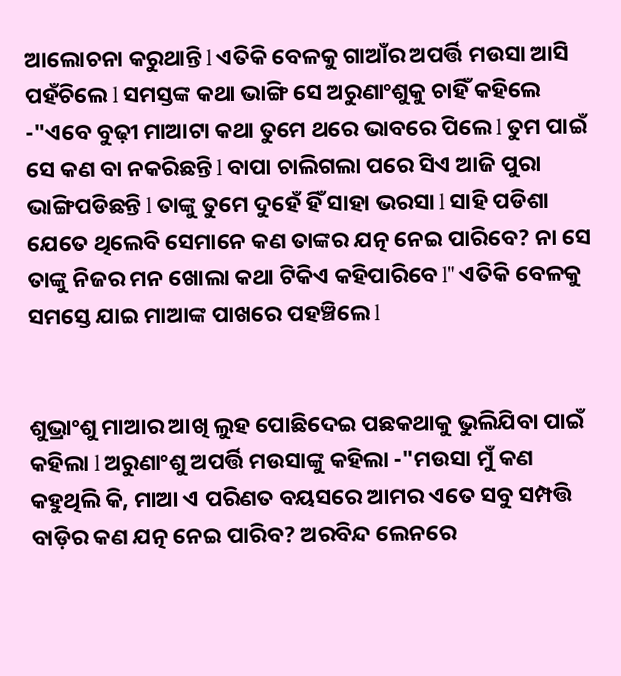ଆଲୋଚନା କରୁଥାନ୍ତି l ଏତିକି ବେଳକୁ ଗାଆଁର ଅପର୍ତ୍ତି ମଉସା ଆସି ପହଁଚିଲେ l ସମସ୍ତଙ୍କ କଥା ଭାଙ୍ଗି ସେ ଅରୁଣାଂଶୁକୁ ଚାହିଁ କହିଲେ -"ଏବେ ବୁଢ଼ୀ ମାଆଟା କଥା ତୁମେ ଥରେ ଭାବରେ ପିଲେ l ତୁମ ପାଇଁ ସେ କଣ ବା ନକରିଛନ୍ତି l ବାପା ଚାଲିଗଲା ପରେ ସିଏ ଆଜି ପୁରା ଭାଙ୍ଗିପଡିଛନ୍ତି l ତାଙ୍କୁ ତୁମେ ଦୁହେଁ ହିଁ ସାହା ଭରସା l ସାହି ପଡିଶା ଯେତେ ଥିଲେବି ସେମାନେ କଣ ତାଙ୍କର ଯତ୍ନ ନେଇ ପାରିବେ? ନା ସେ ତାଙ୍କୁ ନିଜର ମନ ଖୋଲା କଥା ଟିକିଏ କହିପାରିବେ l" ଏତିକି ବେଳକୁ ସମସ୍ତେ ଯାଇ ମାଆଙ୍କ ପାଖରେ ପହଞ୍ଚିଲେ l


ଶୁଭ୍ରାଂଶୁ ମାଆର ଆଖି ଲୁହ ପୋଛିଦେଇ ପଛକଥାକୁ ଭୁଲିଯିବା ପାଇଁ କହିଲା l ଅରୁଣାଂଶୁ ଅପର୍ତ୍ତି ମଉସାଙ୍କୁ କହିଲା -"ମଉସା ମୁଁ କଣ କହୁଥିଲି କି, ମାଆ ଏ ପରିଣତ ବୟସରେ ଆମର ଏତେ ସବୁ ସମ୍ପତ୍ତି ବାଡ଼ିର କଣ ଯତ୍ନ ନେଇ ପାରିବ? ଅରବିନ୍ଦ ଲେନରେ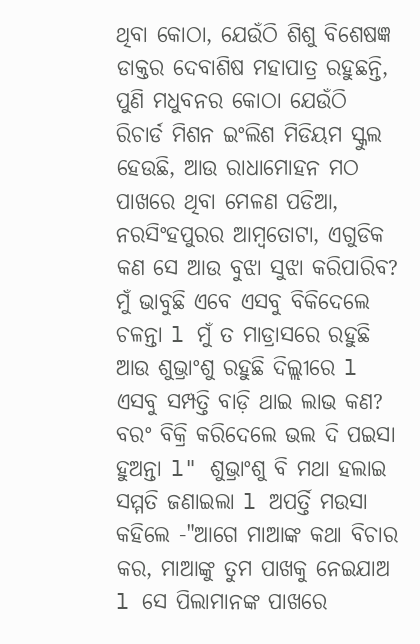ଥିବା କୋଠା, ଯେଉଁଠି ଶିଶୁ ବିଶେଷଜ୍ଞ ଡାକ୍ତର ଦେବାଶିଷ ମହାପାତ୍ର ରହୁଛନ୍ତି, ପୁଣି ମଧୁବନର କୋଠା ଯେଉଁଠି ରିଚାର୍ଡ ମିଶନ ଇଂଲିଶ ମିଡିୟମ ସ୍କୁଲ ହେଉଛି, ଆଉ ରାଧାମୋହନ ମଠ ପାଖରେ ଥିବା ମେଳଣ ପଡିଆ, ନରସିଂହପୁରର ଆମ୍ବତୋଟା, ଏଗୁଡିକ କଣ ସେ ଆଉ ବୁଝା ସୁଝା କରିପାରିବ? ମୁଁ ଭାବୁଛି ଏବେ ଏସବୁ ବିକିଦେଲେ ଚଳନ୍ତା l ମୁଁ ତ ମାଡ୍ରାସରେ ରହୁଛି ଆଉ ଶୁଭ୍ରାଂଶୁ ରହୁଛି ଦିଲ୍ଲୀରେ l ଏସବୁ ସମ୍ପତ୍ତି ବାଡ଼ି ଥାଇ ଲାଭ କଣ? ବରଂ ବିକ୍ରି କରିଦେଲେ ଭଲ ଦି ପଇସା ହୁଅନ୍ତା l" ଶୁଭ୍ରାଂଶୁ ବି ମଥା ହଲାଇ ସମ୍ମତି ଜଣାଇଲା l ଅପର୍ତ୍ତି ମଉସା କହିଲେ -"ଆଗେ ମାଆଙ୍କ କଥା ବିଚାର କର, ମାଆଙ୍କୁ ତୁମ ପାଖକୁ ନେଇଯାଅ l ସେ ପିଲାମାନଙ୍କ ପାଖରେ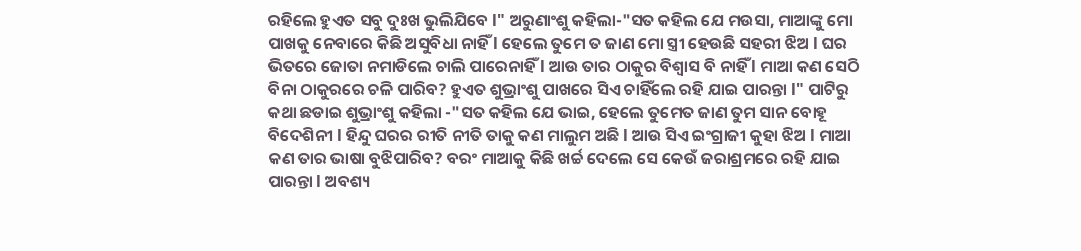ରହିଲେ ହୁଏତ ସବୁ ଦୁଃଖ ଭୁଲିଯିବେ l" ଅରୁଣାଂଶୁ କହିଲା-"ସତ କହିଲ ଯେ ମଉସା, ମାଆଙ୍କୁ ମୋ ପାଖକୁ ନେବାରେ କିଛି ଅସୁବିଧା ନାହିଁ l ହେଲେ ତୁମେ ତ ଜାଣ ମୋ ସ୍ତ୍ରୀ ହେଉଛି ସହରୀ ଝିଅ l ଘର ଭିତରେ ଜୋତା ନମାଡିଲେ ଚାଲି ପାରେନାହିଁ l ଆଉ ତାର ଠାକୁର ବିଶ୍ୱାସ ବି ନାହିଁ l ମାଆ କଣ ସେଠି ବିନା ଠାକୁରରେ ଚଳି ପାରିବ? ହୁଏତ ଶୁଭ୍ରାଂଶୁ ପାଖରେ ସିଏ ଚାହିଁଲେ ରହି ଯାଇ ପାରନ୍ତା l" ପାଟିରୁ କଥା ଛଡାଇ ଶୁଭ୍ରାଂଶୁ କହିଲା -"ସତ କହିଲ ଯେ ଭାଇ, ହେଲେ ତୁମେତ ଜାଣ ତୁମ ସାନ ବୋହୂ ବିଦେଶିନୀ l ହିନ୍ଦୁ ଘରର ରୀତି ନୀତି ତାକୁ କଣ ମାଲୁମ ଅଛି l ଆଉ ସିଏ ଇଂଗ୍ରାଜୀ କୁହା ଝିଅ l ମାଆ କଣ ତାର ଭାଷା ବୁଝିପାରିବ? ବରଂ ମାଆକୁ କିଛି ଖର୍ଚ୍ଚ ଦେଲେ ସେ କେଉଁ ଜରାଶ୍ରମରେ ରହି ଯାଇ ପାରନ୍ତା l ଅବଶ୍ୟ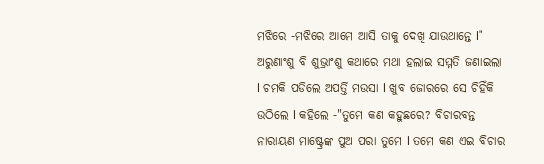ମଝିରେ -ମଝିରେ ଆମେ ଆସି ତାକୁ ଦେଖି ଯାଉଥାନ୍ତେ l" ଅରୁଣାଂଶୁ ବି ଶୁଭ୍ରାଂଶୁ କଥାରେ ମଥା ହଲାଇ ସମ୍ମତି ଜଣାଇଲା l ଚମକି ପଡିଲେ ଅପର୍ତ୍ତି ମଉସା l ଖୁବ ଜୋରରେ ସେ ଚିହିଁକି ଉଠିଲେ l କହିଲେ -"ତୁମେ କଣ କହୁଛରେ? ବିଚାରବନ୍ତ ନାରାୟଣ ମାଷ୍ଟ୍ରେଙ୍କ ପୁଅ ପରା ତୁମେ l ତମେ କଣ ଏଇ ବିଚାର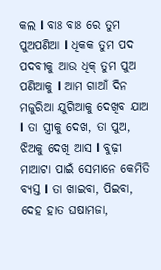କଲ l ବାଃ ବାଃ ରେ ତୁମ ପୁଅପଣିଆ l ଧିକକ ତୁମ ପଦ ପଦବୀକୁ ଆଉ ଧିକ୍ ତୁମ ପୁଅ ପଣିଆକୁ l ଆମ ଗାଆଁ ଦିନ ମଜୁରିଆ ଯୁଗିଆକୁ ଦେଖିବ ଯାଅ l ତା ସ୍ତ୍ରୀକୁ ଦେଖ, ତା ପୁଅ, ଝିଅକୁ ଦେଖି ଆସ l ବୁଢ଼ୀ ମାଆଟା ପାଇଁ ସେମାନେ କେମିତି ବ୍ୟସ୍ତ l ତା ଖାଇବା, ପିଇବା, ଦେହ ହାତ ଘଷାମଜା,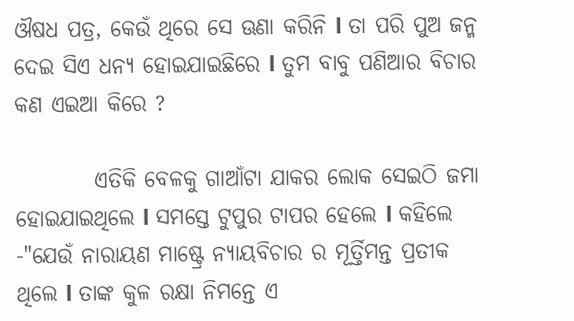ଔଷଧ ପତ୍ର, କେଉଁ ଥିରେ ସେ ଊଣା କରିନି l ତା ପରି ପୁଅ ଜନ୍ମ ଦେଇ ସିଏ ଧନ୍ୟ ହୋଇଯାଇଛିରେ l ତୁମ ବାବୁ ପଣିଆର ବିଚାର କଣ ଏଇଆ କିରେ ?

         ଏତିକି ବେଳକୁ ଗାଆଁଟା ଯାକର ଲୋକ ସେଇଠି ଜମା ହୋଇଯାଇଥିଲେ l ସମସ୍ତେ ଟୁପୁର ଟାପର ହେଲେ l କହିଲେ -"ଯେଉଁ ନାରାୟଣ ମାଷ୍ଟ୍ରେ ନ୍ୟାୟବିଚାର ର ମୂର୍ତ୍ତିମନ୍ତ ପ୍ରତୀକ ଥିଲେ l ତାଙ୍କ କୁଳ ରକ୍ଷା ନିମନ୍ତେ ଏ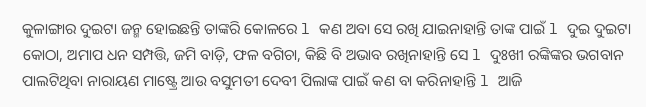କୁଳାଙ୍ଗାର ଦୁଇଟା ଜନ୍ମ ହୋଇଛନ୍ତି ତାଙ୍କରି କୋଳରେ l କଣ ଅବା ସେ ରଖି ଯାଇନାହାନ୍ତି ତାଙ୍କ ପାଇଁ l ଦୁଇ ଦୁଇଟା କୋଠା, ଅମାପ ଧନ ସମ୍ପତ୍ତି, ଜମି ବାଡ଼ି, ଫଳ ବଗିଚା, କିଛି ବି ଅଭାବ ରଖିନାହାନ୍ତି ସେ l ଦୁଃଖୀ ରଙ୍କିଙ୍କର ଭଗବାନ ପାଲଟିଥିବା ନାରାୟଣ ମାଷ୍ଟ୍ରେ ଆଉ ବସୁମତୀ ଦେବୀ ପିଲାଙ୍କ ପାଇଁ କଣ ବା କରିନାହାନ୍ତି l ଆଜି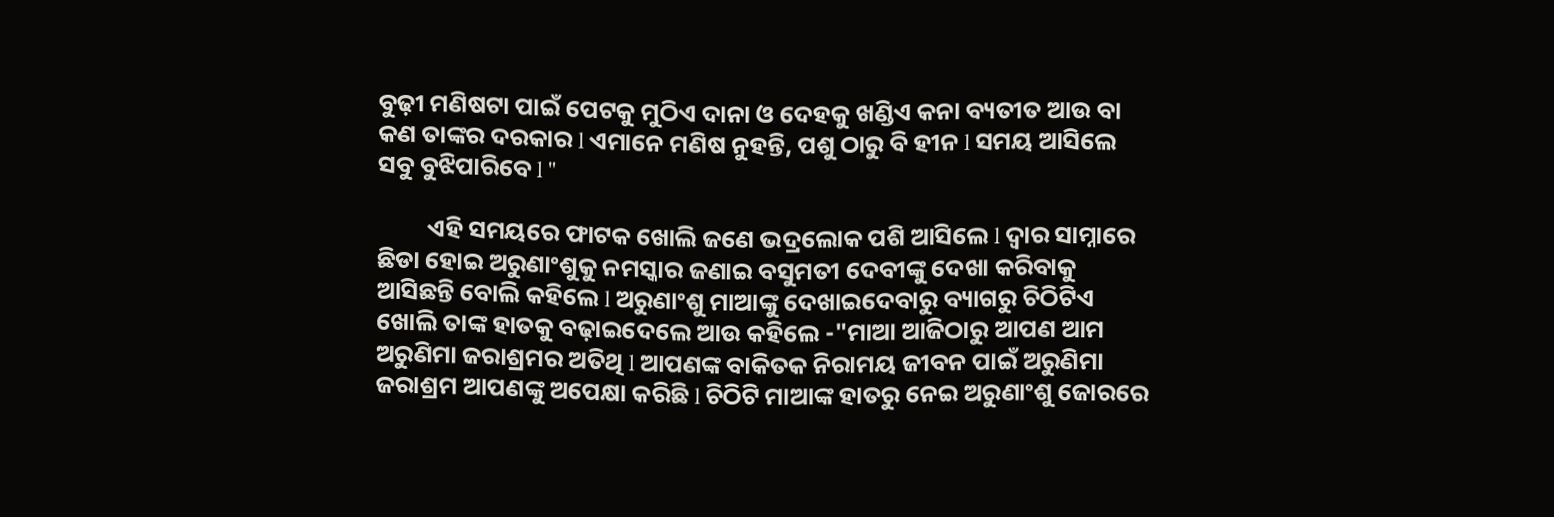ବୁଢ଼ୀ ମଣିଷଟା ପାଇଁ ପେଟକୁ ମୁଠିଏ ଦାନା ଓ ଦେହକୁ ଖଣ୍ଡିଏ କନା ବ୍ୟତୀତ ଆଉ ବା କଣ ତାଙ୍କର ଦରକାର l ଏମାନେ ମଣିଷ ନୁହନ୍ତି, ପଶୁ ଠାରୁ ବି ହୀନ l ସମୟ ଆସିଲେ ସବୁ ବୁଝିପାରିବେ l "

         ଏହି ସମୟରେ ଫାଟକ ଖୋଲି ଜଣେ ଭଦ୍ରଲୋକ ପଶି ଆସିଲେ l ଦ୍ୱାର ସାମ୍ନାରେ ଛିଡା ହୋଇ ଅରୁଣାଂଶୁକୁ ନମସ୍କାର ଜଣାଇ ବସୁମତୀ ଦେବୀଙ୍କୁ ଦେଖା କରିବାକୁ ଆସିଛନ୍ତି ବୋଲି କହିଲେ l ଅରୁଣାଂଶୁ ମାଆଙ୍କୁ ଦେଖାଇଦେବାରୁ ବ୍ୟାଗରୁ ଚିଠିଟିଏ ଖୋଲି ତାଙ୍କ ହାତକୁ ବଢ଼ାଇଦେଲେ ଆଉ କହିଲେ -"ମାଆ ଆଜିଠାରୁ ଆପଣ ଆମ ଅରୁଣିମା ଜରାଶ୍ରମର ଅତିଥି l ଆପଣଙ୍କ ବାକିତକ ନିରାମୟ ଜୀବନ ପାଇଁ ଅରୁଣିମା ଜରାଶ୍ରମ ଆପଣଙ୍କୁ ଅପେକ୍ଷା କରିଛି l ଚିଠିଟି ମାଆଙ୍କ ହାତରୁ ନେଇ ଅରୁଣାଂଶୁ ଜୋରରେ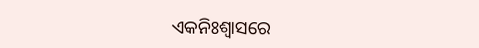ଏକନିଃଶ୍ବାସରେ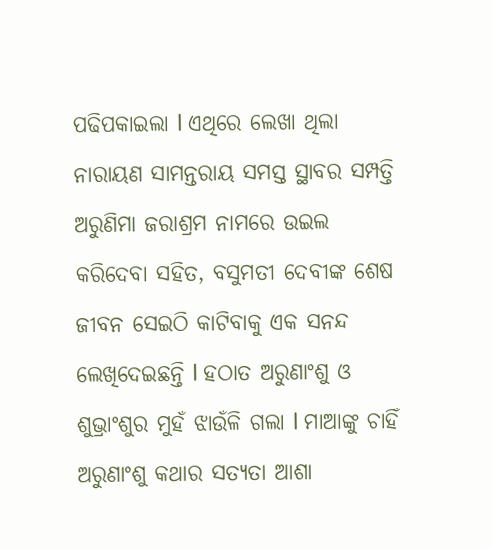ପଢିପକାଇଲା l ଏଥିରେ ଲେଖା ଥିଲା ନାରାୟଣ ସାମନ୍ତରାୟ ସମସ୍ତ ସ୍ଥାବର ସମ୍ପତ୍ତି ଅରୁଣିମା ଜରାଶ୍ରମ ନାମରେ ଉଇଲ କରିଦେବା ସହିତ, ବସୁମତୀ ଦେବୀଙ୍କ ଶେଷ ଜୀବନ ସେଇଠି କାଟିବାକୁ ଏକ ସନନ୍ଦ ଲେଖିଦେଇଛନ୍ତି l ହଠାତ ଅରୁଣାଂଶୁ ଓ ଶୁଭ୍ରାଂଶୁର ମୁହଁ ଝାଉଁଳି ଗଲା l ମାଆଙ୍କୁ ଚାହିଁ ଅରୁଣାଂଶୁ କଥାର ସତ୍ୟତା ଆଶା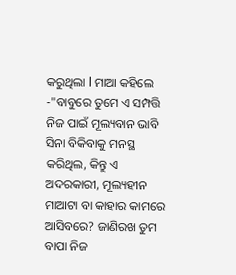କରୁଥିଲା l ମାଆ କହିଲେ -"ବାବୁରେ ତୁମେ ଏ ସମ୍ପତ୍ତି ନିଜ ପାଇଁ ମୂଲ୍ୟବାନ ଭାବି ସିନା ବିକିବାକୁ ମନସ୍ଥ କରିଥିଲ, କିନ୍ତୁ ଏ ଅଦରକାରୀ, ମୂଲ୍ୟହୀନ ମାଆଟା ବା କାହାର କାମରେ ଆସିବରେ? ଜାଣିରଖ ତୁମ ବାପା ନିଜ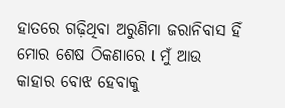ହାତରେ ଗଢ଼ିଥିବା ଅରୁଣିମା ଜରାନିବାସ ହିଁ ମୋର ଶେଷ ଠିକଣାରେ l ମୁଁ ଆଉ କାହାର ବୋଝ ହେବାକୁ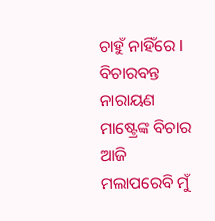ଚାହୁଁ ନାହିଁରେ l ବିଚାରବନ୍ତ ନାରାୟଣ ମାଷ୍ଟ୍ରେଙ୍କ ବିଚାର ଆଜି ମଲାପରେବି ମୁଁ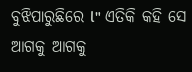ବୁଝିପାରୁଛିରେ l" ଏତିକି କହି ସେ ଆଗକୁ ଆଗକୁ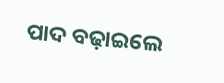ପାଦ ବଢ଼ାଇଲେ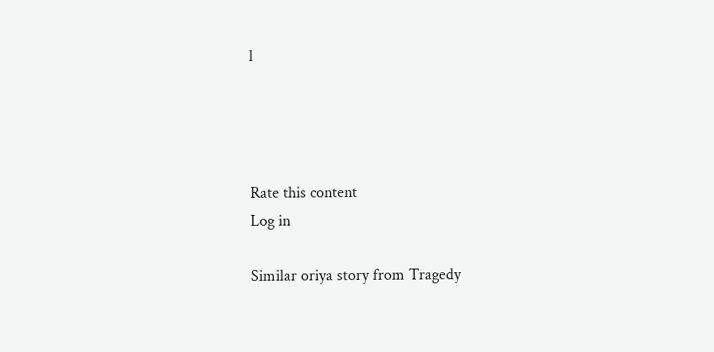l




Rate this content
Log in

Similar oriya story from Tragedy